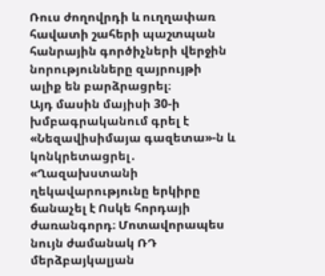Ռուս ժողովրդի և ուղղափառ հավատի շահերի պաշտպան հանրային գործիչների վերջին նորությունները զայրույթի ալիք են բարձրացրել։
Այդ մասին մայիսի 30-ի խմբագրականում գրել է «Նեզավիսիմայա գազետա»-ն և կոնկրետացրել․ «Ղազախստանի ղեկավարությունը երկիրը ճանաչել է Ոսկե հորդայի ժառանգորդ։ Մոտավորապես նույն ժամանակ ՌԴ մերձբայկալյան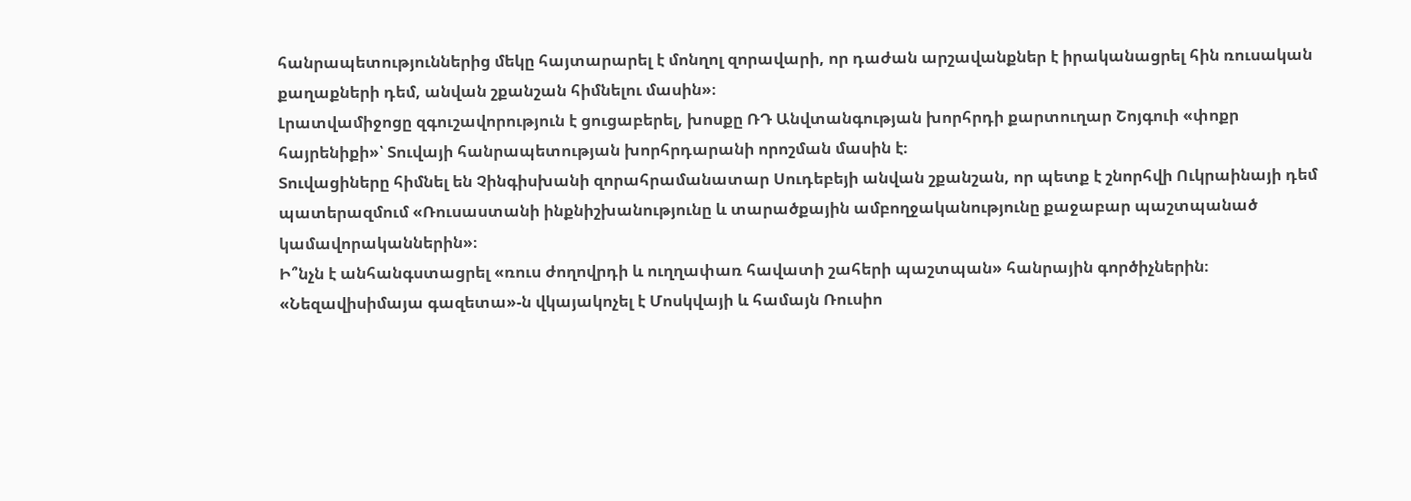հանրապետություններից մեկը հայտարարել է մոնղոլ զորավարի, որ դաժան արշավանքներ է իրականացրել հին ռուսական քաղաքների դեմ, անվան շքանշան հիմնելու մասին»։
Լրատվամիջոցը զգուշավորություն է ցուցաբերել, խոսքը ՌԴ Անվտանգության խորհրդի քարտուղար Շոյգուի «փոքր հայրենիքի»՝ Տուվայի հանրապետության խորհրդարանի որոշման մասին է։
Տուվացիները հիմնել են Չինգիսխանի զորահրամանատար Սուդեբեյի անվան շքանշան, որ պետք է շնորհվի Ուկրաինայի դեմ պատերազմում «Ռուսաստանի ինքնիշխանությունը և տարածքային ամբողջականությունը քաջաբար պաշտպանած կամավորականներին»։
Ի՞նչն է անհանգստացրել «ռուս ժողովրդի և ուղղափառ հավատի շահերի պաշտպան» հանրային գործիչներին։ «Նեզավիսիմայա գազետա»-ն վկայակոչել է Մոսկվայի և համայն Ռուսիո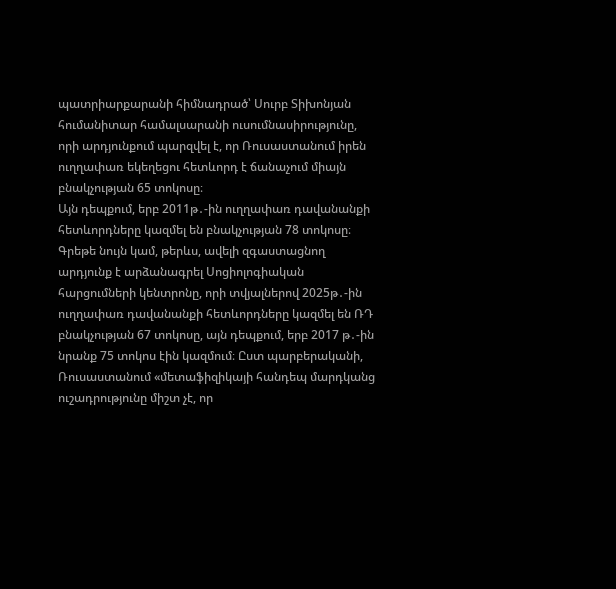պատրիարքարանի հիմնադրած՝ Սուրբ Տիխոնյան հումանիտար համալսարանի ուսումնասիրությունը, որի արդյունքում պարզվել է, որ Ռուսաստանում իրեն ուղղափառ եկեղեցու հետևորդ է ճանաչում միայն բնակչության 65 տոկոսը։
Այն դեպքում, երբ 2011թ․-ին ուղղափառ դավանանքի հետևորդները կազմել են բնակչության 78 տոկոսը։ Գրեթե նույն կամ, թերևս, ավելի զգաստացնող արդյունք է արձանագրել Սոցիոլոգիական հարցումների կենտրոնը, որի տվյալներով 2025թ․-ին ուղղափառ դավանանքի հետևորդները կազմել են ՌԴ բնակչության 67 տոկոսը, այն դեպքում, երբ 2017 թ․-ին նրանք 75 տոկոս էին կազմում։ Ըստ պարբերականի, Ռուսաստանում «մետաֆիզիկայի հանդեպ մարդկանց ուշադրությունը միշտ չէ, որ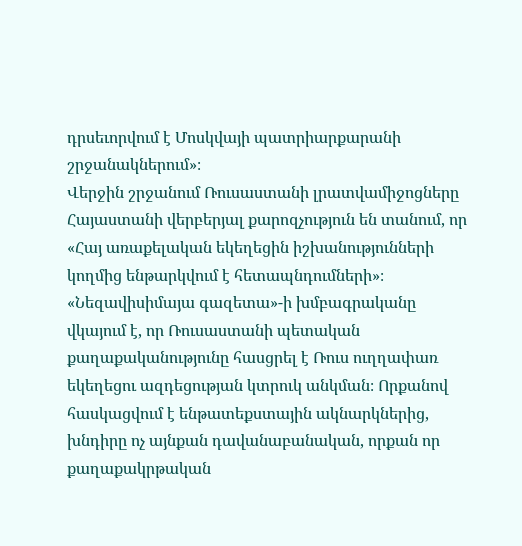դրսեւորվում է Մոսկվայի պատրիարքարանի շրջանակներում»։
Վերջին շրջանում Ռուսաստանի լրատվամիջոցները Հայաստանի վերբերյալ քարոզչություն են տանում, որ «Հայ առաքելական եկեղեցին իշխանությունների կողմից ենթարկվում է հետապնդումների»։
«Նեզավիսիմայա գազետա»-ի խմբագրականը վկայում է, որ Ռուսաստանի պետական քաղաքականությունը հասցրել է Ռուս ուղղափառ եկեղեցու ազդեցության կտրուկ անկման։ Որքանով հասկացվում է ենթատեքստային ակնարկներից, խնդիրը ոչ այնքան դավանաբանական, որքան որ քաղաքակրթական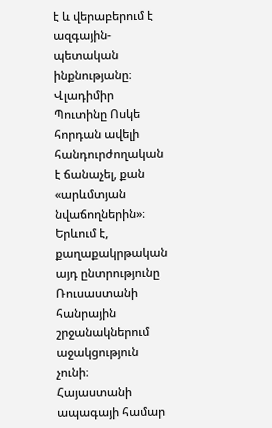է և վերաբերում է ազգային-պետական ինքնությանը։
Վլադիմիր Պուտինը Ոսկե հորդան ավելի հանդուրժողական է ճանաչել, քան «արևմտյան նվաճողներին»։ Երևում է, քաղաքակրթական այդ ընտրությունը Ռուսաստանի հանրային շրջանակներում աջակցություն չունի։
Հայաստանի ապագայի համար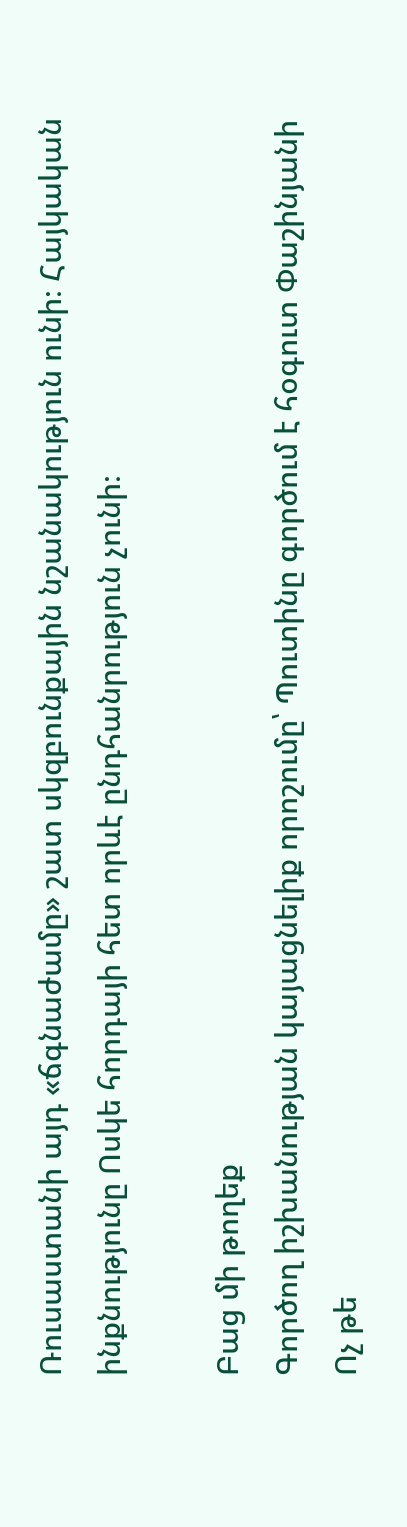Ռուսաստանի այդ «ճգնաժամը» շատ սկզբունքային նշանակություն ունի։ Հայկական ինքնությունը Ոսկե հորդայի հետ որևէ ընդհանրություն չունի։

Բաց մի թողեք
Գործող իշխանության կայացնելիք որոշումը՝ Պուտինը գործում է հօգուտ Փաշինյանի
Ոչ թե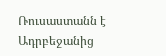Ռուսաստանն է Ադրբեջանից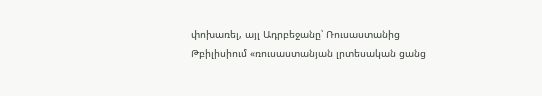փոխառել, այլ Ադրբեջանը՝ Ռուսաստանից
Թբիլիսիում «ռուսաստանյան լրտեսական ցանց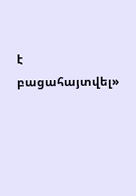է բացահայտվել»